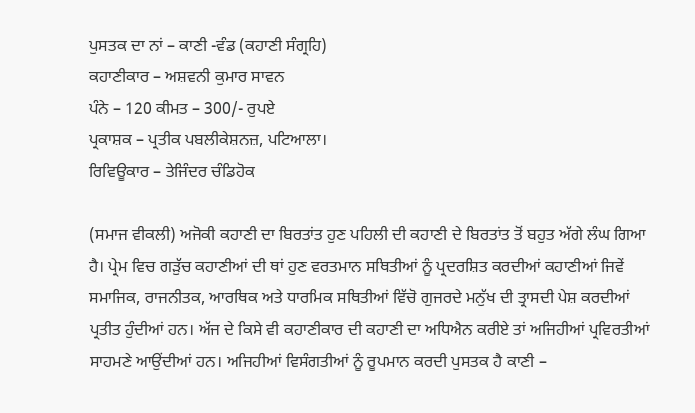ਪੁਸਤਕ ਦਾ ਨਾਂ – ਕਾਣੀ -ਵੰਡ (ਕਹਾਣੀ ਸੰਗ੍ਰਹਿ)
ਕਹਾਣੀਕਾਰ – ਅਸ਼ਵਨੀ ਕੁਮਾਰ ਸਾਵਨ
ਪੰਨੇ – 120 ਕੀਮਤ – 300/- ਰੁਪਏ
ਪ੍ਰਕਾਸ਼ਕ – ਪ੍ਰਤੀਕ ਪਬਲੀਕੇਸ਼ਨਜ਼, ਪਟਿਆਲਾ।
ਰਿਵਿਊਕਾਰ – ਤੇਜਿੰਦਰ ਚੰਡਿਹੋਕ

(ਸਮਾਜ ਵੀਕਲੀ) ਅਜੋਕੀ ਕਹਾਣੀ ਦਾ ਬਿਰਤਾਂਤ ਹੁਣ ਪਹਿਲੀ ਦੀ ਕਹਾਣੀ ਦੇ ਬਿਰਤਾਂਤ ਤੋਂ ਬਹੁਤ ਅੱਗੇ ਲੰਘ ਗਿਆ ਹੈ। ਪ੍ਰੇਮ ਵਿਚ ਗੜੁੱਚ ਕਹਾਣੀਆਂ ਦੀ ਥਾਂ ਹੁਣ ਵਰਤਮਾਨ ਸਥਿਤੀਆਂ ਨੂੰ ਪ੍ਰਦਰਸ਼ਿਤ ਕਰਦੀਆਂ ਕਹਾਣੀਆਂ ਜਿਵੇਂ ਸਮਾਜਿਕ, ਰਾਜਨੀਤਕ, ਆਰਥਿਕ ਅਤੇ ਧਾਰਮਿਕ ਸਥਿਤੀਆਂ ਵਿੱਚੋ ਗੁਜਰਦੇ ਮਨੁੱਖ ਦੀ ਤ੍ਰਾਸਦੀ ਪੇਸ਼ ਕਰਦੀਆਂ ਪ੍ਰਤੀਤ ਹੁੰਦੀਆਂ ਹਨ। ਅੱਜ ਦੇ ਕਿਸੇ ਵੀ ਕਹਾਣੀਕਾਰ ਦੀ ਕਹਾਣੀ ਦਾ ਅਧਿਐਨ ਕਰੀਏ ਤਾਂ ਅਜਿਹੀਆਂ ਪ੍ਰਵਿਰਤੀਆਂ ਸਾਹਮਣੇ ਆਉਂਦੀਆਂ ਹਨ। ਅਜਿਹੀਆਂ ਵਿਸੰਗਤੀਆਂ ਨੂੰ ਰੂਪਮਾਨ ਕਰਦੀ ਪੁਸਤਕ ਹੈ ਕਾਣੀ –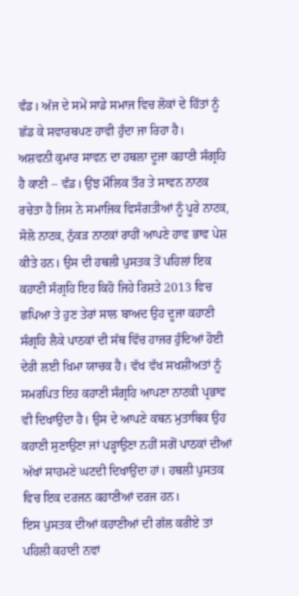ਵੰਡ। ਅੱਜ ਦੇ ਸਮੇਂ ਸਾਡੇ ਸਮਾਜ ਵਿਚ ਲੋਕਾਂ ਦੇ ਹਿੱਤਾਂ ਨੂੰ ਛੱਡ ਕੇ ਸਵਾਰਥਪਣ ਹਾਵੀ ਹੁੰਦਾ ਜਾ ਰਿਹਾ ਹੈ।
ਅਸ਼ਵਨੀ ਕੁਮਾਰ ਸਾਵਨ ਦਾ ਹਥਲਾ ਦੂਜਾ ਕਹਾਣੀ ਸੰਗ੍ਰਹਿ ਹੈ ਕਾਣੀ – ਵੰਡ। ਉਂਝ ਮੌਲਿਕ ਤੌਰ ਤੇ ਸਾਵਨ ਨਾਟਕ ਰਚੇਤਾ ਹੈ ਜਿਸ ਨੇ ਸਮਾਜਿਕ ਵਿਸੰਗਤੀਆਂ ਨੂੰ ਪੂਰੇ ਨਾਟਕ, ਸੋਲੋ ਨਾਟਕ, ਨੁੱਕੜ ਨਾਟਕਾਂ ਰਾਹੀਂ ਆਪਣੇ ਹਾਵ ਭਾਵ ਪੇਸ਼ ਕੀਤੇ ਹਨ। ਉਸ ਦੀ ਹਥਲੀ ਪੁਸਤਕ ਤੋਂ ਪਹਿਲਾਂ ਇਕ ਕਹਾਣੀ ਸੰਗ੍ਰਹਿ ਇਹ ਕਿਹੋ ਜਿਹੇ ਰਿਸ਼ਤੇ 2013 ਵਿਚ ਛਪਿਆ ਤੇ ਹੁਣ ਤੇਰਾਂ ਸਾਲ ਬਾਅਦ ਉਹ ਦੂਜਾ ਕਹਾਣੀ ਸੰਗ੍ਰਹਿ ਲੈਕੇ ਪਾਠਕਾਂ ਦੀ ਸੱਥ ਵਿੱਚ ਹਾਜਰ ਹੁੰਦਿਆਂ ਹੋਈ ਦੇਰੀ ਲਈ ਖਿਮਾ ਯਾਚਕ ਹੈ। ਵੱਖ ਵੱਖ ਸਖਸ਼ੀਅਤਾਂ ਨੂੰ ਸਮਰਪਿਤ ਇਹ ਕਹਾਣੀ ਸੰਗ੍ਰਹਿ ਆਪਣਾ ਨਾਟਕੀ ਪ੍ਰਭਾਵ ਵੀ ਦਿਖਾਉਂਦਾ ਹੈ। ਉਸ ਦੇ ਆਪਣੇ ਕਥਨ ਮੁਤਾਬਿਕ ਉਹ ਕਹਾਣੀ ਸੁਣਾਉਣਾ ਜਾਂ ਪੜ੍ਹਾਉਣਾ ਨਹੀਂ ਸਗੋਂ ਪਾਠਕਾਂ ਦੀਆਂ ਅੱਖਾਂ ਸਾਹਮਣੇ ਘਟਦੀ ਦਿਖਾਉਂਦਾ ਹਾਂ। ਹਥਲੀ ਪੁਸਤਕ ਵਿਚ ਇਕ ਦਰਜਨ ਕਹਾਣੀਆਂ ਦਰਜ ਹਨ।
ਇਸ ਪੁਸਤਕ ਦੀਆਂ ਕਹਾਣੀਆਂ ਦੀ ਗੱਲ ਕਰੀਏ ਤਾਂ ਪਹਿਲੀ ਕਹਾਣੀ ਨਵਾਂ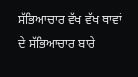ਸੱਭਿਆਚਾਰ ਵੱਖ ਵੱਖ ਥਾਵਾਂ ਦੇ ਸੱਭਿਆਚਾਰ ਬਾਰੇ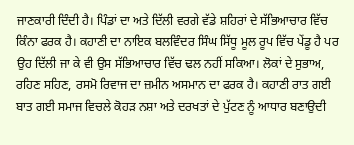ਜਾਣਕਾਰੀ ਦਿੰਦੀ ਹੈ। ਪਿੰਡਾਂ ਦਾ ਅਤੇ ਦਿੱਲੀ ਵਰਗੇ ਵੱਡੇ ਸ਼ਹਿਰਾਂ ਦੇ ਸੱਭਿਆਚਾਰ ਵਿੱਚ ਕਿੰਨਾ ਫਰਕ ਹੈ। ਕਹਾਣੀ ਦਾ ਨਾਇਕ ਬਲਵਿੰਦਰ ਸਿੰਘ ਸਿੱਧੂ ਮੂਲ ਰੂਪ ਵਿੱਚ ਪੇਂਡੂ ਹੈ ਪਰ ਉਹ ਦਿੱਲੀ ਜਾ ਕੇ ਵੀ ਉਸ ਸੱਭਿਆਚਾਰ ਵਿੱਚ ਢਲ ਨਹੀਂ ਸਕਿਆ। ਲੋਕਾਂ ਦੇ ਸੁਭਾਅ, ਰਹਿਣ ਸਹਿਣ, ਰਸਮੋ ਰਿਵਾਜ ਦਾ ਜ਼ਮੀਨ ਅਸਮਾਨ ਦਾ ਫਰਕ ਹੈ। ਕਹਾਣੀ ਰਾਤ ਗਈ ਬਾਤ ਗਈ ਸਮਾਜ ਵਿਚਲੇ ਕੋਹੜ ਨਸ਼ਾ ਅਤੇ ਦਰਖਤਾਂ ਦੇ ਪੁੱਟਣ ਨੂੰ ਆਧਾਰ ਬਣਾਉਦੀ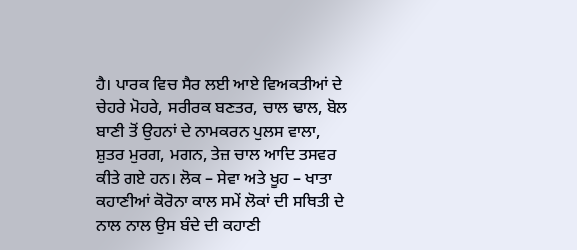ਹੈ। ਪਾਰਕ ਵਿਚ ਸੈਰ ਲਈ ਆਏ ਵਿਅਕਤੀਆਂ ਦੇ ਚੇਹਰੇ ਮੋਹਰੇ, ਸਰੀਰਕ ਬਣਤਰ, ਚਾਲ ਢਾਲ, ਬੋਲ ਬਾਣੀ ਤੋਂ ਉਹਨਾਂ ਦੇ ਨਾਮਕਰਨ ਪੁਲਸ ਵਾਲਾ, ਸ਼ੁਤਰ ਮੁਰਗ, ਮਗਨ, ਤੇਜ਼ ਚਾਲ ਆਦਿ ਤਸਵਰ ਕੀਤੇ ਗਏ ਹਨ। ਲੋਕ – ਸੇਵਾ ਅਤੇ ਖੂਹ – ਖਾਤਾ ਕਹਾਣੀਆਂ ਕੋਰੋਨਾ ਕਾਲ ਸਮੇਂ ਲੋਕਾਂ ਦੀ ਸਥਿਤੀ ਦੇ ਨਾਲ ਨਾਲ ਉਸ ਬੰਦੇ ਦੀ ਕਹਾਣੀ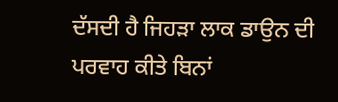ਦੱਸਦੀ ਹੈ ਜਿਹੜਾ ਲਾਕ ਡਾਉਨ ਦੀ ਪਰਵਾਹ ਕੀਤੇ ਬਿਨਾਂ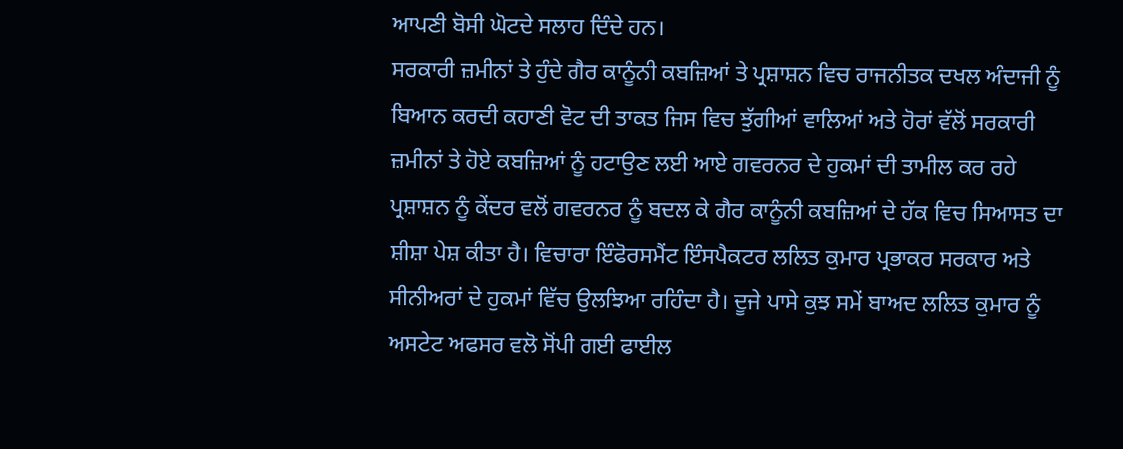ਆਪਣੀ ਬੋਸੀ ਘੋਟਦੇ ਸਲਾਹ ਦਿੰਦੇ ਹਨ।
ਸਰਕਾਰੀ ਜ਼ਮੀਨਾਂ ਤੇ ਹੁੰਦੇ ਗੈਰ ਕਾਨੂੰਨੀ ਕਬਜ਼ਿਆਂ ਤੇ ਪ੍ਰਸ਼ਾਸ਼ਨ ਵਿਚ ਰਾਜਨੀਤਕ ਦਖਲ ਅੰਦਾਜੀ ਨੂੰ ਬਿਆਨ ਕਰਦੀ ਕਹਾਣੀ ਵੋਟ ਦੀ ਤਾਕਤ ਜਿਸ ਵਿਚ ਝੁੱਗੀਆਂ ਵਾਲਿਆਂ ਅਤੇ ਹੋਰਾਂ ਵੱਲੋਂ ਸਰਕਾਰੀ ਜ਼ਮੀਨਾਂ ਤੇ ਹੋਏ ਕਬਜ਼ਿਆਂ ਨੂੰ ਹਟਾਉਣ ਲਈ ਆਏ ਗਵਰਨਰ ਦੇ ਹੁਕਮਾਂ ਦੀ ਤਾਮੀਲ ਕਰ ਰਹੇ ਪ੍ਰਸ਼ਾਸ਼ਨ ਨੂੰ ਕੇਂਦਰ ਵਲੋਂ ਗਵਰਨਰ ਨੂੰ ਬਦਲ ਕੇ ਗੈਰ ਕਾਨੂੰਨੀ ਕਬਜ਼ਿਆਂ ਦੇ ਹੱਕ ਵਿਚ ਸਿਆਸਤ ਦਾ ਸ਼ੀਸ਼ਾ ਪੇਸ਼ ਕੀਤਾ ਹੈ। ਵਿਚਾਰਾ ਇੰਫੋਰਸਮੈਂਟ ਇੰਸਪੈਕਟਰ ਲਲਿਤ ਕੁਮਾਰ ਪ੍ਰਭਾਕਰ ਸਰਕਾਰ ਅਤੇ ਸੀਨੀਅਰਾਂ ਦੇ ਹੁਕਮਾਂ ਵਿੱਚ ਉਲਝਿਆ ਰਹਿੰਦਾ ਹੈ। ਦੂਜੇ ਪਾਸੇ ਕੁਝ ਸਮੇਂ ਬਾਅਦ ਲਲਿਤ ਕੁਮਾਰ ਨੂੰ ਅਸਟੇਟ ਅਫਸਰ ਵਲੋ ਸੋਂਪੀ ਗਈ ਫਾਈਲ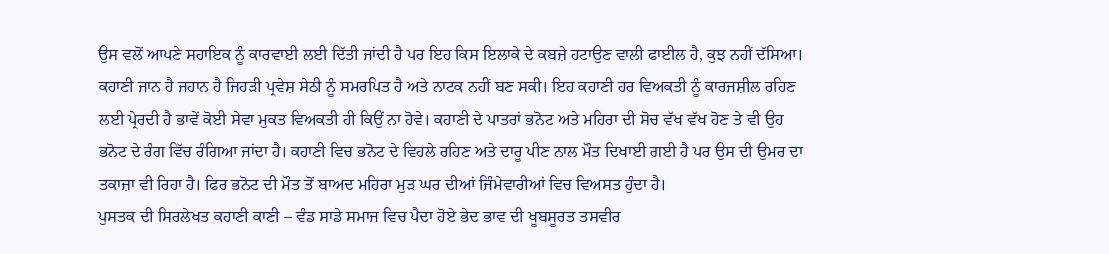ਉਸ ਵਲੋਂ ਆਪਣੇ ਸਹਾਇਕ ਨੂੰ ਕਾਰਵਾਈ ਲਈ ਦਿੱਤੀ ਜਾਂਦੀ ਹੈ ਪਰ ਇਹ ਕਿਸ ਇਲਾਕੇ ਦੇ ਕਬਜ਼ੇ ਹਟਾਉਣ ਵਾਲੀ ਫਾਈਲ ਹੈ, ਕੁਝ ਨਹੀਂ ਦੱਸਿਆ।
ਕਹਾਣੀ ਜਾਨ ਹੈ ਜਹਾਨ ਹੈ ਜਿਹੜੀ ਪ੍ਰਵੇਸ਼ ਸੇਠੀ ਨੂੰ ਸਮਰਪਿਤ ਹੈ ਅਤੇ ਨਾਟਕ ਨਹੀਂ ਬਣ ਸਕੀ। ਇਹ ਕਹਾਣੀ ਹਰ ਵਿਅਕਤੀ ਨੂੰ ਕਾਰਜਸ਼ੀਲ ਰਹਿਣ ਲਈ ਪ੍ਰੇਰਦੀ ਹੈ ਭਾਵੇਂ ਕੋਈ ਸੇਵਾ ਮੁਕਤ ਵਿਅਕਤੀ ਹੀ ਕਿਉਂ ਨਾ ਹੋਵੇ। ਕਹਾਣੀ ਦੇ ਪਾਤਰਾਂ ਭਨੋਟ ਅਤੇ ਮਹਿਰਾ ਦੀ ਸੋਚ ਵੱਖ ਵੱਖ ਹੋਣ ਤੇ ਵੀ ਉਹ ਭਨੋਟ ਦੇ ਰੰਗ ਵਿੱਚ ਰੰਗਿਆ ਜਾਂਦਾ ਹੈ। ਕਹਾਣੀ ਵਿਚ ਭਨੋਟ ਦੇ ਵਿਹਲੇ ਰਹਿਣ ਅਤੇ ਦਾਰੂ ਪੀਣ ਨਾਲ ਮੌਤ ਦਿਖਾਈ ਗਈ ਹੈ ਪਰ ਉਸ ਦੀ ਉਮਰ ਦਾ ਤਕਾਜ਼ਾ ਵੀ ਰਿਹਾ ਹੈ। ਫਿਰ ਭਨੋਟ ਦੀ ਮੌਤ ਤੋਂ ਬਾਅਦ ਮਹਿਰਾ ਮੁੜ ਘਰ ਦੀਆਂ ਜਿੰਮੇਵਾਰੀਆਂ ਵਿਚ ਵਿਅਸਤ ਹੁੰਦਾ ਹੈ।
ਪੁਸਤਕ ਦੀ ਸਿਰਲੇਖਤ ਕਹਾਣੀ ਕਾਣੀ – ਵੰਡ ਸਾਡੇ ਸਮਾਜ ਵਿਚ ਪੈਦਾ ਹੋਏ ਭੇਦ ਭਾਵ ਦੀ ਖੂਬਸੂਰਤ ਤਸਵੀਰ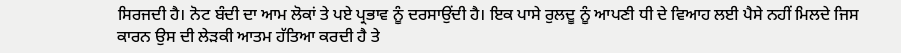ਸਿਰਜਦੀ ਹੈ। ਨੋਟ ਬੰਦੀ ਦਾ ਆਮ ਲੋਕਾਂ ਤੇ ਪਏ ਪ੍ਰਭਾਵ ਨੂੰ ਦਰਸਾਉਂਦੀ ਹੈ। ਇਕ ਪਾਸੇ ਰੁਲਦੂ ਨੂੰ ਆਪਣੀ ਧੀ ਦੇ ਵਿਆਹ ਲਈ ਪੈਸੇ ਨਹੀਂ ਮਿਲਦੇ ਜਿਸ ਕਾਰਨ ਉਸ ਦੀ ਲੇੜਕੀ ਆਤਮ ਹੱਤਿਆ ਕਰਦੀ ਹੈ ਤੇ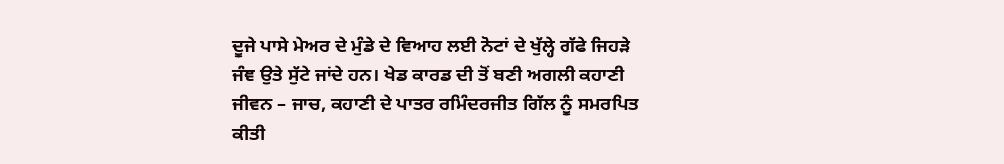ਦੂਜੇ ਪਾਸੇ ਮੇਅਰ ਦੇ ਮੁੰਡੇ ਦੇ ਵਿਆਹ ਲਈ ਨੋਟਾਂ ਦੇ ਖੁੱਲ੍ਹੇ ਗੱਫੇ ਜਿਹੜੇ ਜੰਞ ਉਤੇ ਸੁੱਟੇ ਜਾਂਦੇ ਹਨ। ਖੇਡ ਕਾਰਡ ਦੀ ਤੋਂ ਬਣੀ ਅਗਲੀ ਕਹਾਣੀ ਜੀਵਨ – ਜਾਚ, ਕਹਾਣੀ ਦੇ ਪਾਤਰ ਰਮਿੰਦਰਜੀਤ ਗਿੱਲ ਨੂੰ ਸਮਰਪਿਤ ਕੀਤੀ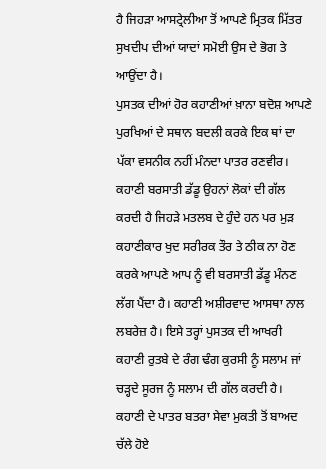ਹੈ ਜਿਹੜਾ ਆਸਟ੍ਰੇਲੀਆ ਤੋਂ ਆਪਣੇ ਮ੍ਰਿਤਕ ਮਿੱਤਰ ਸੁਖਦੀਪ ਦੀਆਂ ਯਾਦਾਂ ਸਮੋਈ ਉਸ ਦੇ ਭੋਗ ਤੇ ਆਉਂਦਾ ਹੈ।
ਪੁਸਤਕ ਦੀਆਂ ਹੋਰ ਕਹਾਣੀਆਂ ਖ਼ਾਨਾ ਬਦੋਸ਼ ਆਪਣੇ ਪੁਰਖਿਆਂ ਦੇ ਸਥਾਨ ਬਦਲੀ ਕਰਕੇ ਇਕ ਥਾਂ ਦਾ ਪੱਕਾ ਵਸਨੀਕ ਨਹੀਂ ਮੰਨਦਾ ਪਾਤਰ ਰਣਵੀਰ। ਕਹਾਣੀ ਬਰਸਾਤੀ ਡੱਡੂ ਉਹਨਾਂ ਲੋਕਾਂ ਦੀ ਗੱਲ ਕਰਦੀ ਹੈ ਜਿਹੜੇ ਮਤਲਬ ਦੇ ਹੁੰਦੇ ਹਨ ਪਰ ਮੁੜ ਕਹਾਣੀਕਾਰ ਖੁਦ ਸਰੀਰਕ ਤੌਰ ਤੇ ਠੀਕ ਨਾ ਹੋਣ ਕਰਕੇ ਆਪਣੇ ਆਪ ਨੂੰ ਵੀ ਬਰਸਾਤੀ ਡੱਡੂ ਮੰਨਣ ਲੱਗ ਪੈਂਦਾ ਹੈ। ਕਹਾਣੀ ਅਸ਼ੀਰਵਾਦ ਆਸਥਾ ਨਾਲ ਲਬਰੇਜ਼ ਹੈ। ਇਸੇ ਤਰ੍ਹਾਂ ਪੁਸਤਕ ਦੀ ਆਖਰੀ ਕਹਾਣੀ ਰੁਤਬੇ ਦੇ ਰੰਗ ਢੰਗ ਕੁਰਸੀ ਨੂੰ ਸਲਾਮ ਜਾਂ ਚੜ੍ਹਦੇ ਸੂਰਜ ਨੂੰ ਸਲਾਮ ਦੀ ਗੱਲ ਕਰਦੀ ਹੈ। ਕਹਾਣੀ ਦੇ ਪਾਤਰ ਬਤਰਾ ਸੇਵਾ ਮੁਕਤੀ ਤੋਂ ਬਾਅਦ ਚੱਲੇ ਹੋਏ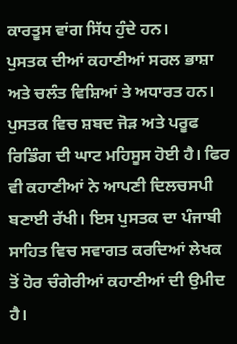ਕਾਰਤੂਸ ਵਾਂਗ ਸਿੱਧ ਹੁੰਦੇ ਹਨ।
ਪੁਸਤਕ ਦੀਆਂ ਕਹਾਣੀਆਂ ਸਰਲ ਭਾਸ਼ਾ ਅਤੇ ਚਲੰਤ ਵਿਸ਼ਿਆਂ ਤੇ ਅਧਾਰਤ ਹਨ। ਪੁਸਤਕ ਵਿਚ ਸ਼ਬਦ ਜੋੜ ਅਤੇ ਪਰੂਫ ਰਿਡਿੰਗ ਦੀ ਘਾਟ ਮਹਿਸੂਸ ਹੋਈ ਹੈ। ਫਿਰ ਵੀ ਕਹਾਣੀਆਂ ਨੇ ਆਪਣੀ ਦਿਲਚਸਪੀ ਬਣਾਈ ਰੱਖੀ। ਇਸ ਪੁਸਤਕ ਦਾ ਪੰਜਾਬੀ ਸਾਹਿਤ ਵਿਚ ਸਵਾਗਤ ਕਰਦਿਆਂ ਲੇਖਕ ਤੋਂ ਹੋਰ ਚੰਗੇਰੀਆਂ ਕਹਾਣੀਆਂ ਦੀ ਉਮੀਦ ਹੈ।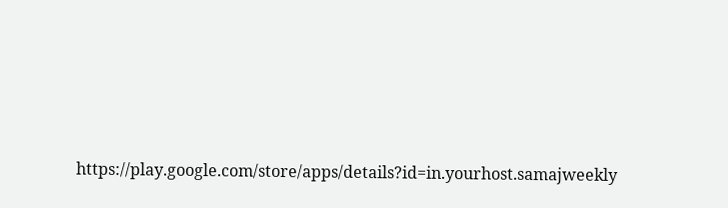https://play.google.com/store/apps/details?id=in.yourhost.samajweekly